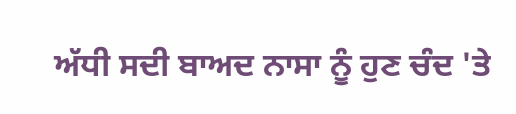ਅੱਧੀ ਸਦੀ ਬਾਅਦ ਨਾਸਾ ਨੂੰ ਹੁਣ ਚੰਦ 'ਤੇ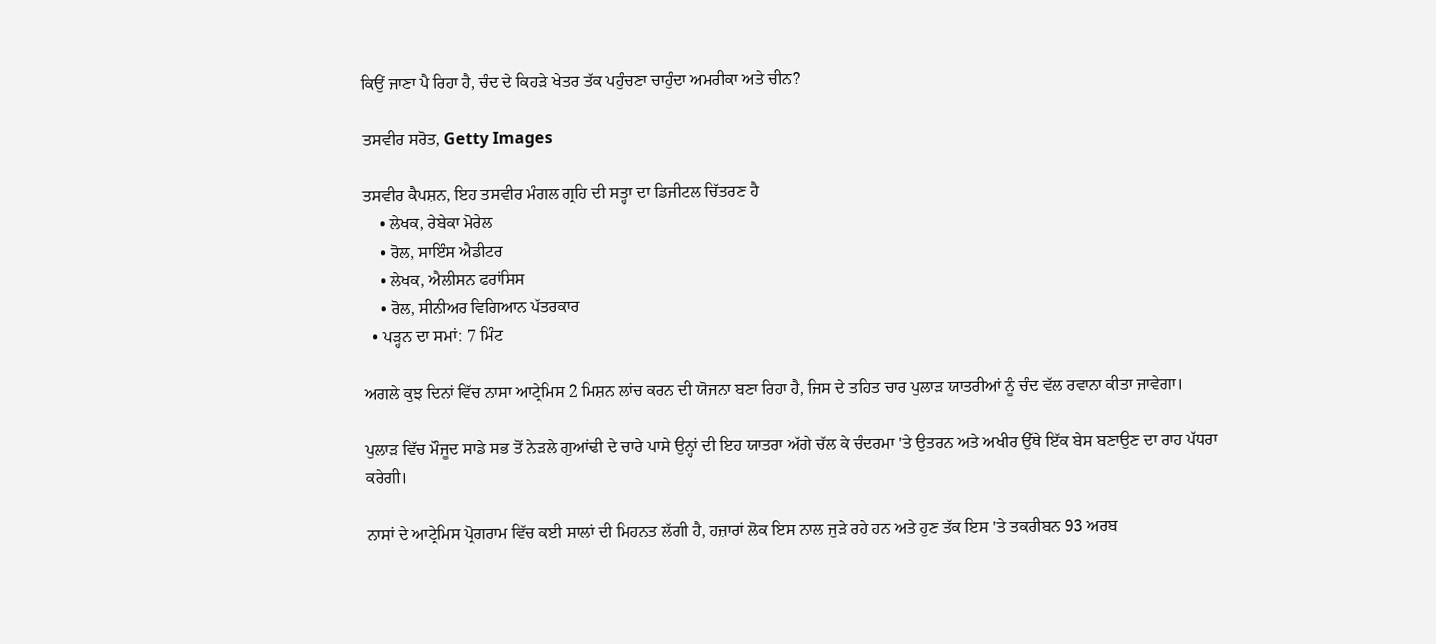ਕਿਉਂ ਜਾਣਾ ਪੈ ਰਿਹਾ ਹੈ, ਚੰਦ ਦੇ ਕਿਹੜੇ ਖੇਤਰ ਤੱਕ ਪਹੁੰਚਣਾ ਚਾਹੁੰਦਾ ਅਮਰੀਕਾ ਅਤੇ ਚੀਨ?

ਤਸਵੀਰ ਸਰੋਤ, Getty Images

ਤਸਵੀਰ ਕੈਪਸ਼ਨ, ਇਹ ਤਸਵੀਰ ਮੰਗਲ ਗ੍ਰਹਿ ਦੀ ਸਤ੍ਹਾ ਦਾ ਡਿਜੀਟਲ ਚਿੱਤਰਣ ਹੈ
    • ਲੇਖਕ, ਰੇਬੇਕਾ ਮੋਰੇਲ
    • ਰੋਲ, ਸਾਇੰਸ ਐਡੀਟਰ
    • ਲੇਖਕ, ਐਲੀਸਨ ਫਰਾਂਸਿਸ
    • ਰੋਲ, ਸੀਨੀਅਰ ਵਿਗਿਆਨ ਪੱਤਰਕਾਰ
  • ਪੜ੍ਹਨ ਦਾ ਸਮਾਂ: 7 ਮਿੰਟ

ਅਗਲੇ ਕੁਝ ਦਿਨਾਂ ਵਿੱਚ ਨਾਸਾ ਆਟ੍ਰੇਮਿਸ 2 ਮਿਸ਼ਨ ਲਾਂਚ ਕਰਨ ਦੀ ਯੋਜਨਾ ਬਣਾ ਰਿਹਾ ਹੈ, ਜਿਸ ਦੇ ਤਹਿਤ ਚਾਰ ਪੁਲਾੜ ਯਾਤਰੀਆਂ ਨੂੰ ਚੰਦ ਵੱਲ ਰਵਾਨਾ ਕੀਤਾ ਜਾਵੇਗਾ।

ਪੁਲਾੜ ਵਿੱਚ ਮੌਜੂਦ ਸਾਡੇ ਸਭ ਤੋਂ ਨੇੜਲੇ ਗੁਆਂਢੀ ਦੇ ਚਾਰੇ ਪਾਸੇ ਉਨ੍ਹਾਂ ਦੀ ਇਹ ਯਾਤਰਾ ਅੱਗੇ ਚੱਲ ਕੇ ਚੰਦਰਮਾ 'ਤੇ ਉਤਰਨ ਅਤੇ ਅਖੀਰ ਉੱਥੇ ਇੱਕ ਬੇਸ ਬਣਾਉਣ ਦਾ ਰਾਹ ਪੱਧਰਾ ਕਰੇਗੀ।

ਨਾਸਾਂ ਦੇ ਆਟ੍ਰੇਮਿਸ ਪ੍ਰੋਗਰਾਮ ਵਿੱਚ ਕਈ ਸਾਲਾਂ ਦੀ ਮਿਹਨਤ ਲੱਗੀ ਹੈ, ਹਜ਼ਾਰਾਂ ਲੋਕ ਇਸ ਨਾਲ ਜੁੜੇ ਰਹੇ ਹਨ ਅਤੇ ਹੁਣ ਤੱਕ ਇਸ 'ਤੇ ਤਕਰੀਬਨ 93 ਅਰਬ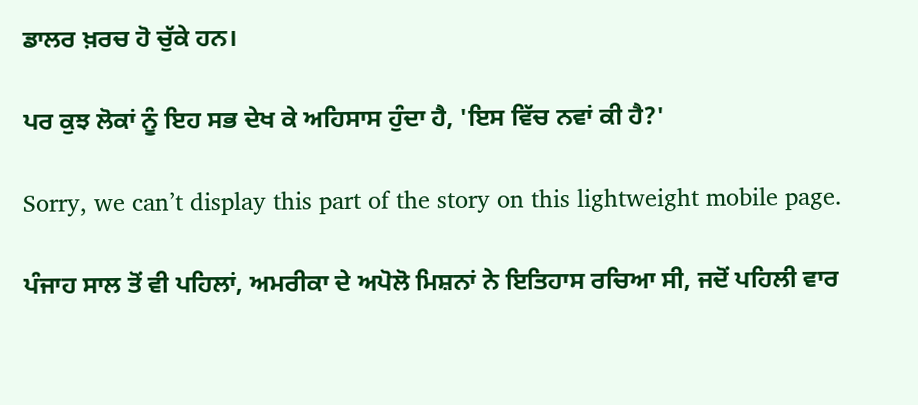ਡਾਲਰ ਖ਼ਰਚ ਹੋ ਚੁੱਕੇ ਹਨ।

ਪਰ ਕੁਝ ਲੋਕਾਂ ਨੂੰ ਇਹ ਸਭ ਦੇਖ ਕੇ ਅਹਿਸਾਸ ਹੁੰਦਾ ਹੈ, 'ਇਸ ਵਿੱਚ ਨਵਾਂ ਕੀ ਹੈ?'

Sorry, we can’t display this part of the story on this lightweight mobile page.

ਪੰਜਾਹ ਸਾਲ ਤੋਂ ਵੀ ਪਹਿਲਾਂ, ਅਮਰੀਕਾ ਦੇ ਅਪੋਲੋ ਮਿਸ਼ਨਾਂ ਨੇ ਇਤਿਹਾਸ ਰਚਿਆ ਸੀ, ਜਦੋਂ ਪਹਿਲੀ ਵਾਰ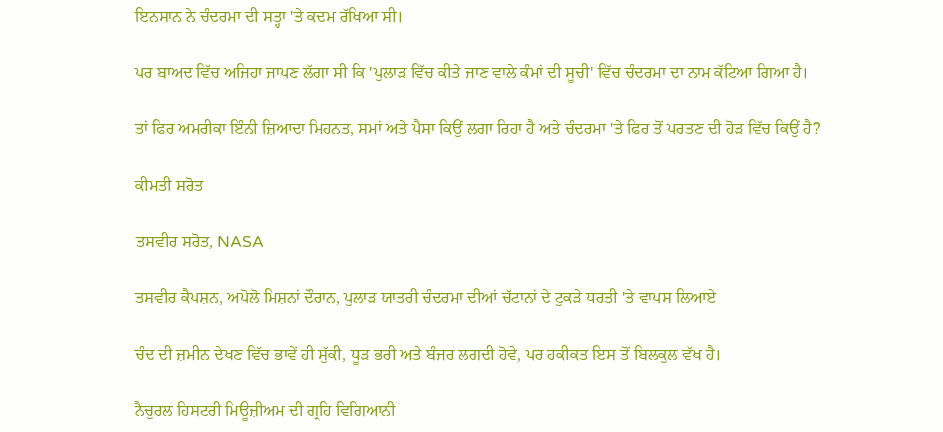ਇਨਸਾਨ ਨੇ ਚੰਦਰਮਾ ਦੀ ਸਤ੍ਹਾ 'ਤੇ ਕਦਮ ਰੱਖਿਆ ਸੀ।

ਪਰ ਬਾਅਦ ਵਿੱਚ ਅਜਿਹਾ ਜਾਪਣ ਲੱਗਾ ਸੀ ਕਿ 'ਪੁਲਾੜ ਵਿੱਚ ਕੀਤੇ ਜਾਣ ਵਾਲੇ ਕੰਮਾਂ ਦੀ ਸੂਚੀ' ਵਿੱਚ ਚੰਦਰਮਾ ਦਾ ਨਾਮ ਕੱਟਿਆ ਗਿਆ ਹੈ।

ਤਾਂ ਫਿਰ ਅਮਰੀਕਾ ਇੰਨੀ ਜ਼ਿਆਦਾ ਮਿਹਨਤ, ਸਮਾਂ ਅਤੇ ਪੈਸਾ ਕਿਉਂ ਲਗਾ ਰਿਹਾ ਹੈ ਅਤੇ ਚੰਦਰਮਾ 'ਤੇ ਫਿਰ ਤੋਂ ਪਰਤਣ ਦੀ ਹੋੜ ਵਿੱਚ ਕਿਉਂ ਹੈ?

ਕੀਮਤੀ ਸਰੋਤ

ਤਸਵੀਰ ਸਰੋਤ, NASA

ਤਸਵੀਰ ਕੈਪਸ਼ਨ, ਅਪੋਲੋ ਮਿਸ਼ਨਾਂ ਦੌਰਾਨ, ਪੁਲਾੜ ਯਾਤਰੀ ਚੰਦਰਮਾ ਦੀਆਂ ਚੱਟਾਨਾਂ ਦੇ ਟੁਕੜੇ ਧਰਤੀ 'ਤੇ ਵਾਪਸ ਲਿਆਏ

ਚੰਦ ਦੀ ਜ਼ਮੀਨ ਦੇਖਣ ਵਿੱਚ ਭਾਵੇਂ ਹੀ ਸੁੱਕੀ, ਧੂੜ ਭਰੀ ਅਤੇ ਬੰਜਰ ਲਗਦੀ ਹੋਵੇ, ਪਰ ਹਕੀਕਤ ਇਸ ਤੋਂ ਬਿਲਕੁਲ ਵੱਖ ਹੈ।

ਨੈਚੁਰਲ ਹਿਸਟਰੀ ਮਿਊਜ਼ੀਅਮ ਦੀ ਗ੍ਰਹਿ ਵਿਗਿਆਨੀ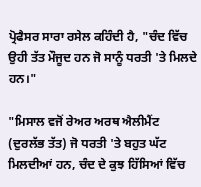ਪ੍ਰੋਫੈਸਰ ਸਾਰਾ ਰਸੇਲ ਕਹਿੰਦੀ ਹੈ, "ਚੰਦ ਵਿੱਚ ਉਹੀ ਤੱਤ ਮੌਜੂਦ ਹਨ ਜੋ ਸਾਨੂੰ ਧਰਤੀ 'ਤੇ ਮਿਲਦੇ ਹਨ।"

"ਮਿਸਾਲ ਵਜੋਂ ਰੇਅਰ ਅਰਥ ਐਲੀਮੈਂਟ (ਦੁਰਲੱਭ ਤੱਤ) ਜੋ ਧਰਤੀ 'ਤੇ ਬਹੁਤ ਘੱਟ ਮਿਲਦੀਆਂ ਹਨ, ਚੰਦ ਦੇ ਕੁਝ ਹਿੱਸਿਆਂ ਵਿੱਚ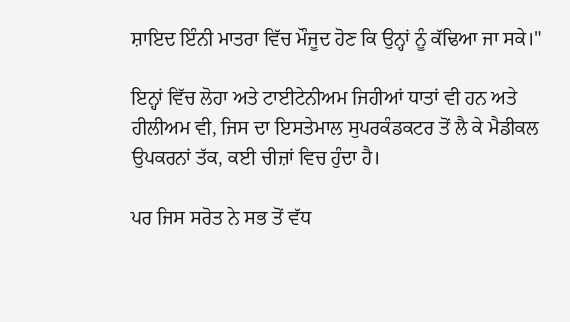ਸ਼ਾਇਦ ਇੰਨੀ ਮਾਤਰਾ ਵਿੱਚ ਮੌਜੂਦ ਹੋਣ ਕਿ ਉਨ੍ਹਾਂ ਨੂੰ ਕੱਢਿਆ ਜਾ ਸਕੇ।"

ਇਨ੍ਹਾਂ ਵਿੱਚ ਲੋਹਾ ਅਤੇ ਟਾਈਟੇਨੀਅਮ ਜਿਹੀਆਂ ਧਾਤਾਂ ਵੀ ਹਨ ਅਤੇ ਹੀਲੀਅਮ ਵੀ, ਜਿਸ ਦਾ ਇਸਤੇਮਾਲ ਸੁਪਰਕੰਡਕਟਰ ਤੋਂ ਲੈ ਕੇ ਮੈਡੀਕਲ ਉਪਕਰਨਾਂ ਤੱਕ, ਕਈ ਚੀਜ਼ਾਂ ਵਿਚ ਹੁੰਦਾ ਹੈ।

ਪਰ ਜਿਸ ਸਰੋਤ ਨੇ ਸਭ ਤੋਂ ਵੱਧ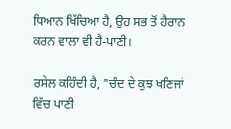ਧਿਆਨ ਖਿੱਚਿਆ ਹੈ, ਉਹ ਸਭ ਤੋਂ ਹੈਰਾਨ ਕਰਨ ਵਾਲਾ ਵੀ ਹੈ-ਪਾਣੀ।

ਰਸੇਲ ਕਹਿੰਦੀ ਹੈ, "ਚੰਦ ਦੇ ਕੁਝ ਖਣਿਜਾਂ ਵਿੱਚ ਪਾਣੀ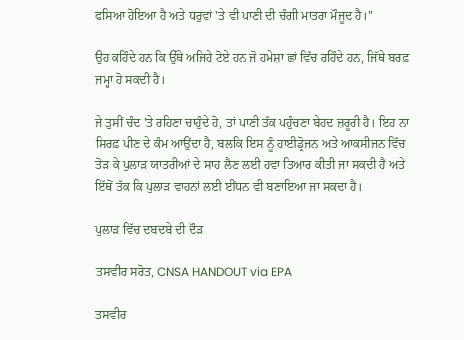ਫਸਿਆ ਹੋਇਆ ਹੈ ਅਤੇ ਧਰੁਵਾਂ 'ਤੇ ਵੀ ਪਾਣੀ ਦੀ ਚੰਗੀ ਮਾਤਰਾ ਮੌਜੂਦ ਹੈ।"

ਉਹ ਕਹਿੰਦੇ ਹਨ ਕਿ ਉੱਥੇ ਅਜਿਹੇ ਟੋਏ ਹਨ ਜੋ ਹਮੇਸ਼ਾ ਛਾਂ ਵਿੱਚ ਰਹਿੰਦੇ ਹਨ, ਜਿੱਥੇ ਬਰਫ਼ ਜਮ੍ਹਾ ਹੋ ਸਕਦੀ ਹੈ।

ਜੇ ਤੁਸੀਂ ਚੰਦ 'ਤੇ ਰਹਿਣਾ ਚਾਹੁੰਦੇ ਹੋ, ਤਾਂ ਪਾਣੀ ਤੱਕ ਪਹੁੰਚਣਾ ਬੇਹਦ ਜ਼ਰੂਰੀ ਹੈ। ਇਹ ਨਾ ਸਿਰਫ਼ ਪੀਣ ਦੇ ਕੰਮ ਆਉਂਦਾ ਹੈ, ਬਲਕਿ ਇਸ ਨੂੰ ਹਾਈਡ੍ਰੋਜਨ ਅਤੇ ਆਕਸੀਜਨ ਵਿੱਚ ਤੋੜ ਕੇ ਪੁਲਾੜ ਯਾਤਰੀਆਂ ਦੇ ਸਾਹ ਲੈਣ ਲਈ ਹਵਾ ਤਿਆਰ ਕੀਤੀ ਜਾ ਸਕਦੀ ਹੈ ਅਤੇ ਇੱਥੋਂ ਤੱਕ ਕਿ ਪੁਲਾੜ ਵਾਹਨਾਂ ਲਈ ਈਂਧਨ ਵੀ ਬਣਾਇਆ ਜਾ ਸਕਦਾ ਹੈ।

ਪੁਲਾੜ ਵਿੱਚ ਦਬਦਬੇ ਦੀ ਦੌੜ

ਤਸਵੀਰ ਸਰੋਤ, CNSA HANDOUT via EPA

ਤਸਵੀਰ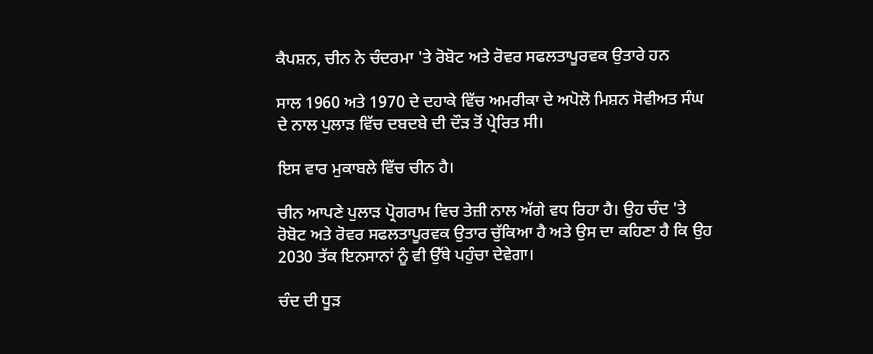ਕੈਪਸ਼ਨ, ਚੀਨ ਨੇ ਚੰਦਰਮਾ 'ਤੇ ਰੋਬੋਟ ਅਤੇ ਰੋਵਰ ਸਫਲਤਾਪੂਰਵਕ ਉਤਾਰੇ ਹਨ

ਸਾਲ 1960 ਅਤੇ 1970 ਦੇ ਦਹਾਕੇ ਵਿੱਚ ਅਮਰੀਕਾ ਦੇ ਅਪੋਲੋ ਮਿਸ਼ਨ ਸੋਵੀਅਤ ਸੰਘ ਦੇ ਨਾਲ ਪੁਲਾੜ ਵਿੱਚ ਦਬਦਬੇ ਦੀ ਦੌੜ ਤੋਂ ਪ੍ਰੇਰਿਤ ਸੀ।

ਇਸ ਵਾਰ ਮੁਕਾਬਲੇ ਵਿੱਚ ਚੀਨ ਹੈ।

ਚੀਨ ਆਪਣੇ ਪੁਲਾੜ ਪ੍ਰੋਗਰਾਮ ਵਿਚ ਤੇਜ਼ੀ ਨਾਲ ਅੱਗੇ ਵਧ ਰਿਹਾ ਹੈ। ਉਹ ਚੰਦ 'ਤੇ ਰੋਬੋਟ ਅਤੇ ਰੋਵਰ ਸਫਲਤਾਪੂਰਵਕ ਉਤਾਰ ਚੁੱਕਿਆ ਹੈ ਅਤੇ ਉਸ ਦਾ ਕਹਿਣਾ ਹੈ ਕਿ ਉਹ 2030 ਤੱਕ ਇਨਸਾਨਾਂ ਨੂੰ ਵੀ ਉੱਥੇ ਪਹੁੰਚਾ ਦੇਵੇਗਾ।

ਚੰਦ ਦੀ ਧੂੜ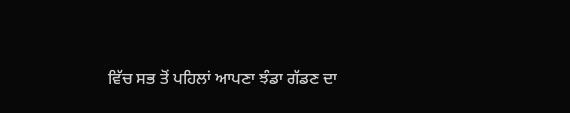ਵਿੱਚ ਸਭ ਤੋਂ ਪਹਿਲਾਂ ਆਪਣਾ ਝੰਡਾ ਗੱਡਣ ਦਾ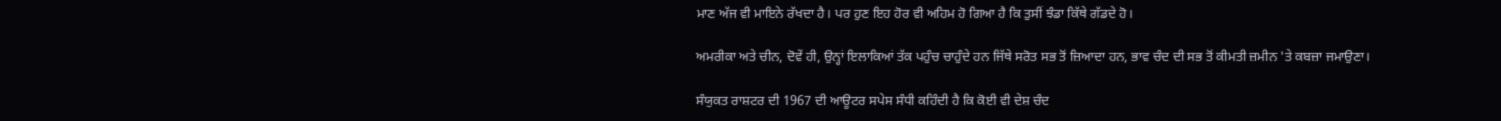ਮਾਣ ਅੱਜ ਵੀ ਮਾਇਨੇ ਰੱਖਦਾ ਹੈ। ਪਰ ਹੁਣ ਇਹ ਹੋਰ ਵੀ ਅਹਿਮ ਹੋ ਗਿਆ ਹੈ ਕਿ ਤੁਸੀਂ ਝੰਡਾ ਕਿੱਥੇ ਗੱਡਦੇ ਹੋ।

ਅਮਰੀਕਾ ਅਤੇ ਚੀਨ, ਦੋਵੇਂ ਹੀ, ਉਨ੍ਹਾਂ ਇਲਾਕਿਆਂ ਤੱਕ ਪਹੁੰਚ ਚਾਹੁੰਦੇ ਹਨ ਜਿੱਥੇ ਸਰੋਤ ਸਭ ਤੋਂ ਜ਼ਿਆਦਾ ਹਨ, ਭਾਵ ਚੰਦ ਦੀ ਸਭ ਤੋਂ ਕੀਮਤੀ ਜ਼ਮੀਨ 'ਤੇ ਕਬਜ਼ਾ ਜਮਾਉਣਾ।

ਸੰਯੁਕਤ ਰਾਸ਼ਟਰ ਦੀ 1967 ਦੀ ਆਊਟਰ ਸਪੇਸ ਸੰਧੀ ਕਹਿੰਦੀ ਹੈ ਕਿ ਕੋਈ ਵੀ ਦੇਸ਼ ਚੰਦ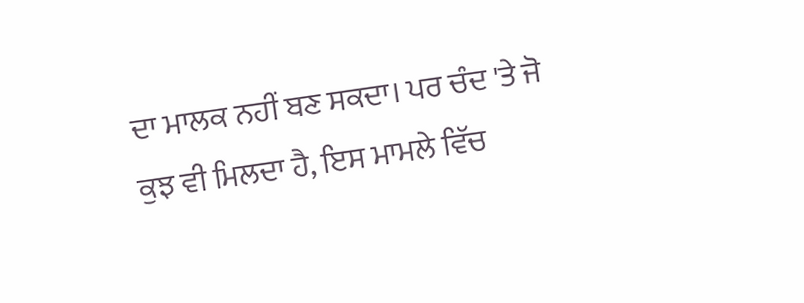ਦਾ ਮਾਲਕ ਨਹੀਂ ਬਣ ਸਕਦਾ। ਪਰ ਚੰਦ 'ਤੇ ਜੋ ਕੁਝ ਵੀ ਮਿਲਦਾ ਹੈ, ਇਸ ਮਾਮਲੇ ਵਿੱਚ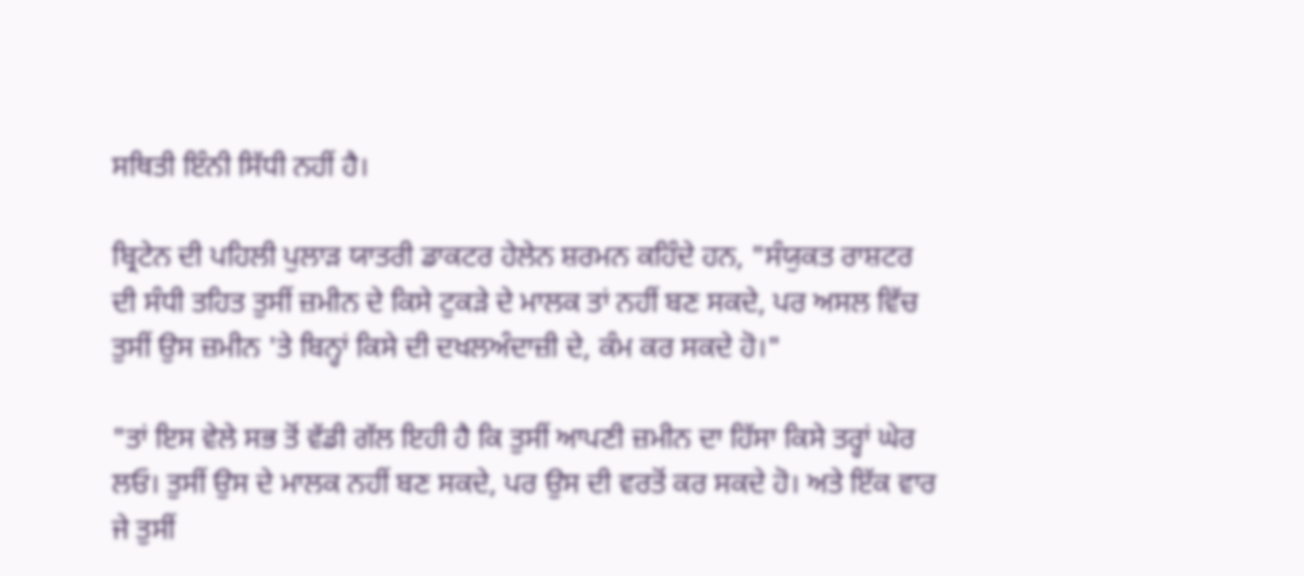ਸਥਿਤੀ ਇੰਨੀ ਸਿੱਧੀ ਨਹੀਂ ਹੈ।

ਬ੍ਰਿਟੇਨ ਦੀ ਪਹਿਲੀ ਪੁਲਾੜ ਯਾਤਰੀ ਡਾਕਟਰ ਹੇਲੇਨ ਸ਼ਰਮਨ ਕਹਿੰਦੇ ਹਨ, "ਸੰਯੁਕਤ ਰਾਸ਼ਟਰ ਦੀ ਸੰਧੀ ਤਹਿਤ ਤੁਸੀਂ ਜ਼ਮੀਨ ਦੇ ਕਿਸੇ ਟੁਕੜੇ ਦੇ ਮਾਲਕ ਤਾਂ ਨਹੀਂ ਬਣ ਸਕਦੇ, ਪਰ ਅਸਲ ਵਿੱਚ ਤੁਸੀਂ ਉਸ ਜ਼ਮੀਨ 'ਤੇ ਬਿਨ੍ਹਾਂ ਕਿਸੇ ਦੀ ਦਖਲਅੰਦਾਜ਼ੀ ਦੇ, ਕੰਮ ਕਰ ਸਕਦੇ ਹੋ।"

"ਤਾਂ ਇਸ ਵੇਲੇ ਸਭ ਤੋਂ ਵੱਡੀ ਗੱਲ ਇਹੀ ਹੈ ਕਿ ਤੁਸੀਂ ਆਪਣੀ ਜ਼ਮੀਨ ਦਾ ਹਿੱਸਾ ਕਿਸੇ ਤਰ੍ਹਾਂ ਘੇਰ ਲਓ। ਤੁਸੀਂ ਉਸ ਦੇ ਮਾਲਕ ਨਹੀਂ ਬਣ ਸਕਦੇ, ਪਰ ਉਸ ਦੀ ਵਰਤੋਂ ਕਰ ਸਕਦੇ ਹੋ। ਅਤੇ ਇੱਕ ਵਾਰ ਜੇ ਤੁਸੀਂ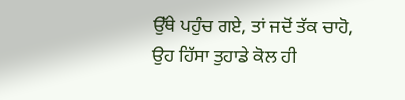ਉੱਥੇ ਪਹੁੰਚ ਗਏ, ਤਾਂ ਜਦੋਂ ਤੱਕ ਚਾਹੋ, ਉਹ ਹਿੱਸਾ ਤੁਹਾਡੇ ਕੋਲ ਹੀ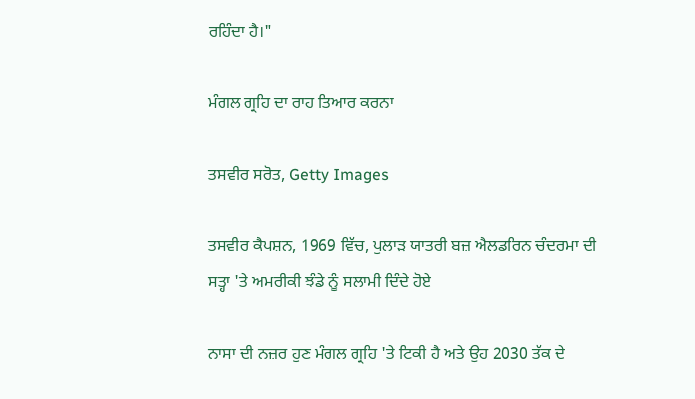ਰਹਿੰਦਾ ਹੈ।"

ਮੰਗਲ ਗ੍ਰਹਿ ਦਾ ਰਾਹ ਤਿਆਰ ਕਰਨਾ

ਤਸਵੀਰ ਸਰੋਤ, Getty Images

ਤਸਵੀਰ ਕੈਪਸ਼ਨ, 1969 ਵਿੱਚ, ਪੁਲਾੜ ਯਾਤਰੀ ਬਜ਼ ਐਲਡਰਿਨ ਚੰਦਰਮਾ ਦੀ ਸਤ੍ਹਾ 'ਤੇ ਅਮਰੀਕੀ ਝੰਡੇ ਨੂੰ ਸਲਾਮੀ ਦਿੰਦੇ ਹੋਏ

ਨਾਸਾ ਦੀ ਨਜ਼ਰ ਹੁਣ ਮੰਗਲ ਗ੍ਰਹਿ 'ਤੇ ਟਿਕੀ ਹੈ ਅਤੇ ਉਹ 2030 ਤੱਕ ਦੇ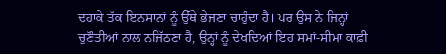ਦਹਾਕੇ ਤੱਕ ਇਨਸਾਨਾਂ ਨੂੰ ਉੱਥੇ ਭੇਜਣਾ ਚਾਹੁੰਦਾ ਹੈ। ਪਰ ਉਸ ਨੇ ਜਿਨ੍ਹਾਂ ਚੁਣੌਤੀਆਂ ਨਾਲ ਨਜਿੱਠਣਾ ਹੈ, ਉਨ੍ਹਾਂ ਨੂੰ ਦੇਖਦਿਆਂ ਇਹ ਸਮਾਂ-ਸੀਮਾ ਕਾਫ਼ੀ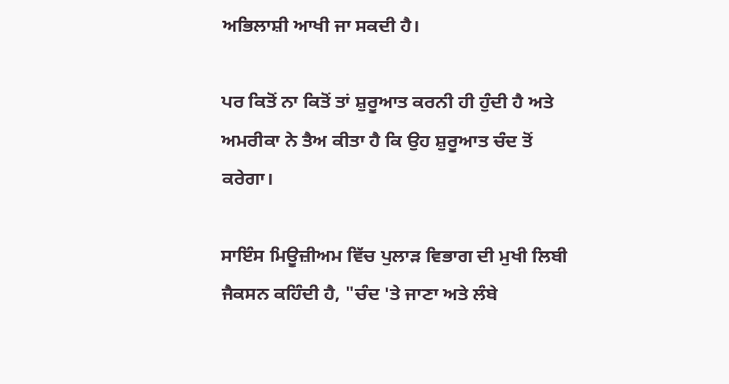ਅਭਿਲਾਸ਼ੀ ਆਖੀ ਜਾ ਸਕਦੀ ਹੈ।

ਪਰ ਕਿਤੋਂ ਨਾ ਕਿਤੋਂ ਤਾਂ ਸ਼ੁਰੂਆਤ ਕਰਨੀ ਹੀ ਹੁੰਦੀ ਹੈ ਅਤੇ ਅਮਰੀਕਾ ਨੇ ਤੈਅ ਕੀਤਾ ਹੈ ਕਿ ਉਹ ਸ਼ੁਰੂਆਤ ਚੰਦ ਤੋਂ ਕਰੇਗਾ।

ਸਾਇੰਸ ਮਿਊਜ਼ੀਅਮ ਵਿੱਚ ਪੁਲਾੜ ਵਿਭਾਗ ਦੀ ਮੁਖੀ ਲਿਬੀ ਜੈਕਸਨ ਕਹਿੰਦੀ ਹੈ, "ਚੰਦ 'ਤੇ ਜਾਣਾ ਅਤੇ ਲੰਬੇ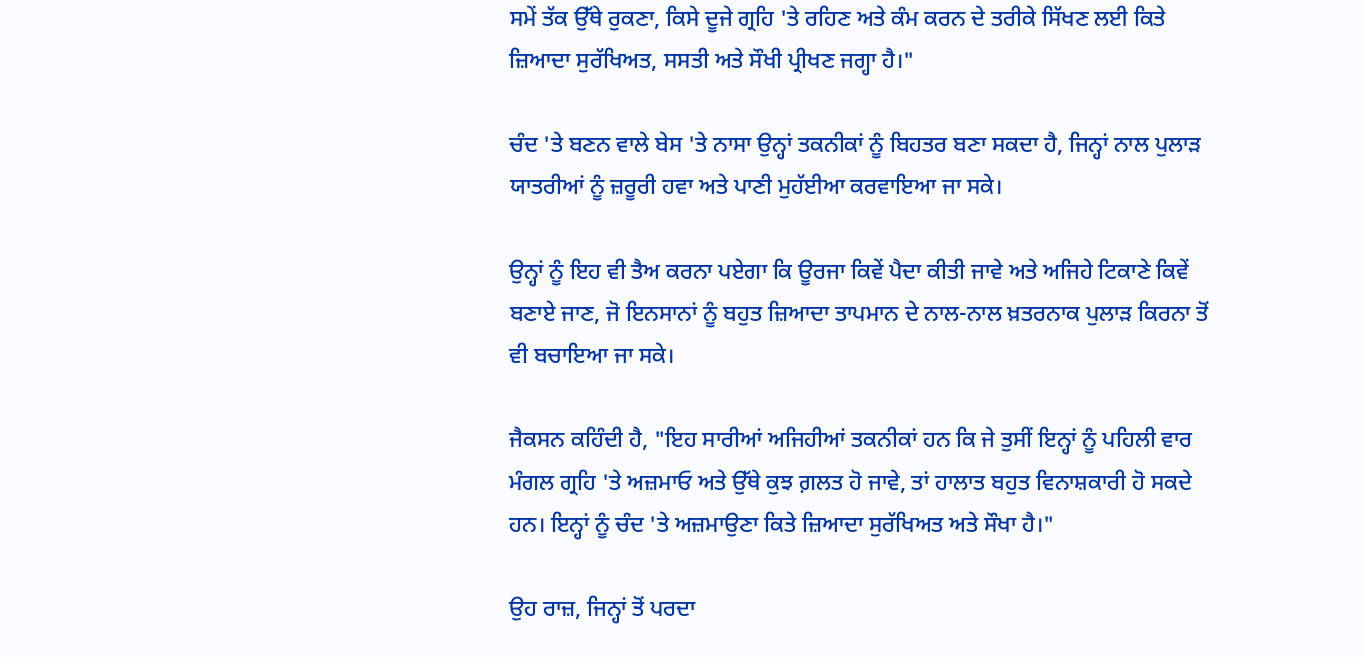ਸਮੇਂ ਤੱਕ ਉੱਥੇ ਰੁਕਣਾ, ਕਿਸੇ ਦੂਜੇ ਗ੍ਰਹਿ 'ਤੇ ਰਹਿਣ ਅਤੇ ਕੰਮ ਕਰਨ ਦੇ ਤਰੀਕੇ ਸਿੱਖਣ ਲਈ ਕਿਤੇ ਜ਼ਿਆਦਾ ਸੁਰੱਖਿਅਤ, ਸਸਤੀ ਅਤੇ ਸੌਖੀ ਪ੍ਰੀਖਣ ਜਗ੍ਹਾ ਹੈ।"

ਚੰਦ 'ਤੇ ਬਣਨ ਵਾਲੇ ਬੇਸ 'ਤੇ ਨਾਸਾ ਉਨ੍ਹਾਂ ਤਕਨੀਕਾਂ ਨੂੰ ਬਿਹਤਰ ਬਣਾ ਸਕਦਾ ਹੈ, ਜਿਨ੍ਹਾਂ ਨਾਲ ਪੁਲਾੜ ਯਾਤਰੀਆਂ ਨੂੰ ਜ਼ਰੂਰੀ ਹਵਾ ਅਤੇ ਪਾਣੀ ਮੁਹੱਈਆ ਕਰਵਾਇਆ ਜਾ ਸਕੇ।

ਉਨ੍ਹਾਂ ਨੂੰ ਇਹ ਵੀ ਤੈਅ ਕਰਨਾ ਪਏਗਾ ਕਿ ਊਰਜਾ ਕਿਵੇਂ ਪੈਦਾ ਕੀਤੀ ਜਾਵੇ ਅਤੇ ਅਜਿਹੇ ਟਿਕਾਣੇ ਕਿਵੇਂ ਬਣਾਏ ਜਾਣ, ਜੋ ਇਨਸਾਨਾਂ ਨੂੰ ਬਹੁਤ ਜ਼ਿਆਦਾ ਤਾਪਮਾਨ ਦੇ ਨਾਲ-ਨਾਲ ਖ਼ਤਰਨਾਕ ਪੁਲਾੜ ਕਿਰਨਾ ਤੋਂ ਵੀ ਬਚਾਇਆ ਜਾ ਸਕੇ।

ਜੈਕਸਨ ਕਹਿੰਦੀ ਹੈ, "ਇਹ ਸਾਰੀਆਂ ਅਜਿਹੀਆਂ ਤਕਨੀਕਾਂ ਹਨ ਕਿ ਜੇ ਤੁਸੀਂ ਇਨ੍ਹਾਂ ਨੂੰ ਪਹਿਲੀ ਵਾਰ ਮੰਗਲ ਗ੍ਰਹਿ 'ਤੇ ਅਜ਼ਮਾਓ ਅਤੇ ਉੱਥੇ ਕੁਝ ਗ਼ਲਤ ਹੋ ਜਾਵੇ, ਤਾਂ ਹਾਲਾਤ ਬਹੁਤ ਵਿਨਾਸ਼ਕਾਰੀ ਹੋ ਸਕਦੇ ਹਨ। ਇਨ੍ਹਾਂ ਨੂੰ ਚੰਦ 'ਤੇ ਅਜ਼ਮਾਉਣਾ ਕਿਤੇ ਜ਼ਿਆਦਾ ਸੁਰੱਖਿਅਤ ਅਤੇ ਸੌਖਾ ਹੈ।"

ਉਹ ਰਾਜ਼, ਜਿਨ੍ਹਾਂ ਤੋਂ ਪਰਦਾ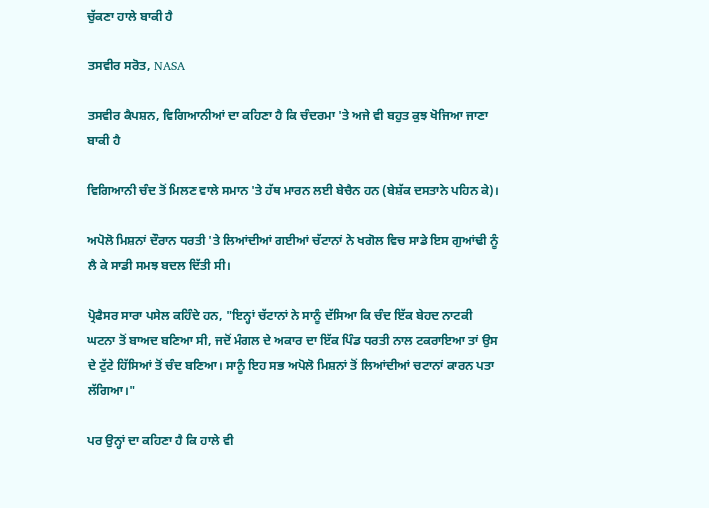ਚੁੱਕਣਾ ਹਾਲੇ ਬਾਕੀ ਹੈ

ਤਸਵੀਰ ਸਰੋਤ, NASA

ਤਸਵੀਰ ਕੈਪਸ਼ਨ, ਵਿਗਿਆਨੀਆਂ ਦਾ ਕਹਿਣਾ ਹੈ ਕਿ ਚੰਦਰਮਾ 'ਤੇ ਅਜੇ ਵੀ ਬਹੁਤ ਕੁਝ ਖੋਜਿਆ ਜਾਣਾ ਬਾਕੀ ਹੈ

ਵਿਗਿਆਨੀ ਚੰਦ ਤੋਂ ਮਿਲਣ ਵਾਲੇ ਸਮਾਨ 'ਤੇ ਹੱਥ ਮਾਰਨ ਲਈ ਬੇਚੈਨ ਹਨ (ਬੇਸ਼ੱਕ ਦਸਤਾਨੇ ਪਹਿਨ ਕੇ)।

ਅਪੋਲੋ ਮਿਸ਼ਨਾਂ ਦੌਰਾਨ ਧਰਤੀ 'ਤੇ ਲਿਆਂਦੀਆਂ ਗਈਆਂ ਚੱਟਾਨਾਂ ਨੇ ਖਗੋਲ ਵਿਚ ਸਾਡੇ ਇਸ ਗੁਆਂਢੀ ਨੂੰ ਲੈ ਕੇ ਸਾਡੀ ਸਮਝ ਬਦਲ ਦਿੱਤੀ ਸੀ।

ਪ੍ਰੋਫੈਸਰ ਸਾਰਾ ਪਸੇਲ ਕਹਿੰਦੇ ਹਨ, "ਇਨ੍ਹਾਂ ਚੱਟਾਨਾਂ ਨੇ ਸਾਨੂੰ ਦੱਸਿਆ ਕਿ ਚੰਦ ਇੱਕ ਬੇਹਦ ਨਾਟਕੀ ਘਟਨਾ ਤੋਂ ਬਾਅਦ ਬਣਿਆ ਸੀ, ਜਦੋਂ ਮੰਗਲ ਦੇ ਅਕਾਰ ਦਾ ਇੱਕ ਪਿੰਡ ਧਰਤੀ ਨਾਲ ਟਕਰਾਇਆ ਤਾਂ ਉਸ ਦੇ ਟੁੱਟੇ ਹਿੱਸਿਆਂ ਤੋਂ ਚੰਦ ਬਣਿਆ। ਸਾਨੂੰ ਇਹ ਸਭ ਅਪੋਲੋ ਮਿਸ਼ਨਾਂ ਤੋਂ ਲਿਆਂਦੀਆਂ ਚਟਾਨਾਂ ਕਾਰਨ ਪਤਾ ਲੱਗਿਆ।"

ਪਰ ਉਨ੍ਹਾਂ ਦਾ ਕਹਿਣਾ ਹੈ ਕਿ ਹਾਲੇ ਵੀ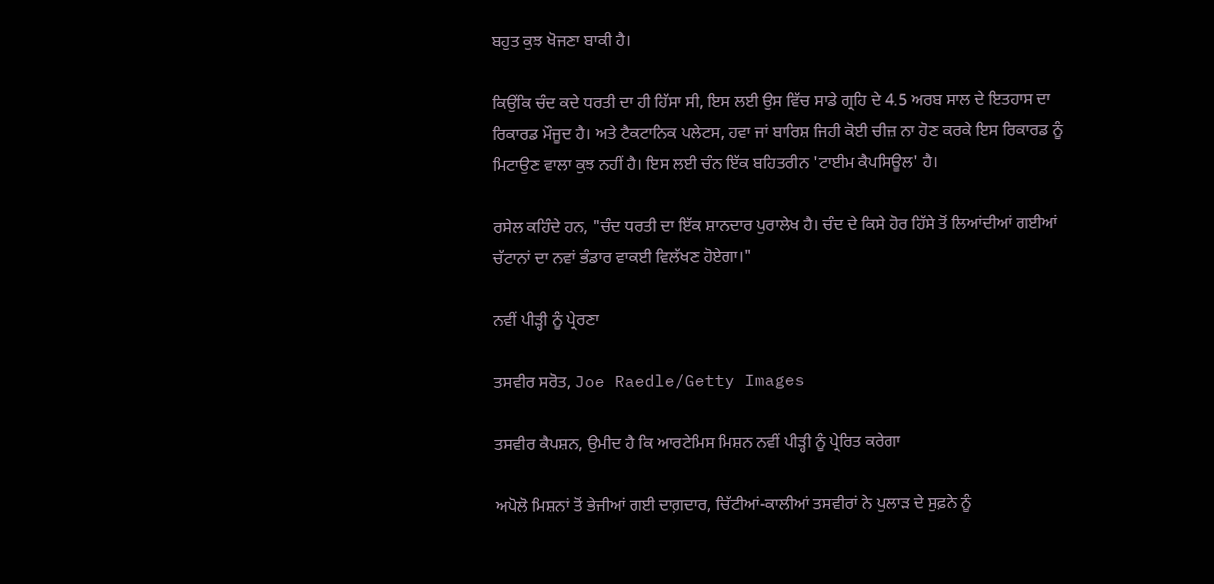ਬਹੁਤ ਕੁਝ ਖੋਜਣਾ ਬਾਕੀ ਹੈ।

ਕਿਉਂਕਿ ਚੰਦ ਕਦੇ ਧਰਤੀ ਦਾ ਹੀ ਹਿੱਸਾ ਸੀ, ਇਸ ਲਈ ਉਸ ਵਿੱਚ ਸਾਡੇ ਗ੍ਰਹਿ ਦੇ 4.5 ਅਰਬ ਸਾਲ ਦੇ ਇਤਹਾਸ ਦਾ ਰਿਕਾਰਡ ਮੌਜੂਦ ਹੈ। ਅਤੇ ਟੈਕਟਾਨਿਕ ਪਲੇਟਸ, ਹਵਾ ਜਾਂ ਬਾਰਿਸ਼ ਜਿਹੀ ਕੋਈ ਚੀਜ਼ ਨਾ ਹੋਣ ਕਰਕੇ ਇਸ ਰਿਕਾਰਡ ਨੂੰ ਮਿਟਾਉਣ ਵਾਲਾ ਕੁਝ ਨਹੀਂ ਹੈ। ਇਸ ਲਈ ਚੰਨ ਇੱਕ ਬਹਿਤਰੀਨ 'ਟਾਈਮ ਕੈਪਸਿਊਲ' ਹੈ।

ਰਸੇਲ ਕਹਿੰਦੇ ਹਨ, "ਚੰਦ ਧਰਤੀ ਦਾ ਇੱਕ ਸ਼ਾਨਦਾਰ ਪੁਰਾਲੇਖ ਹੈ। ਚੰਦ ਦੇ ਕਿਸੇ ਹੋਰ ਹਿੱਸੇ ਤੋਂ ਲਿਆਂਦੀਆਂ ਗਈਆਂ ਚੱਟਾਨਾਂ ਦਾ ਨਵਾਂ ਭੰਡਾਰ ਵਾਕਈ ਵਿਲੱਖਣ ਹੋਏਗਾ।"

ਨਵੀਂ ਪੀੜ੍ਹੀ ਨੂੰ ਪ੍ਰੇਰਣਾ

ਤਸਵੀਰ ਸਰੋਤ, Joe Raedle/Getty Images

ਤਸਵੀਰ ਕੈਪਸ਼ਨ, ਉਮੀਦ ਹੈ ਕਿ ਆਰਟੇਮਿਸ ਮਿਸ਼ਨ ਨਵੀਂ ਪੀੜ੍ਹੀ ਨੂੰ ਪ੍ਰੇਰਿਤ ਕਰੇਗਾ

ਅਪੋਲੋ ਮਿਸ਼ਨਾਂ ਤੋਂ ਭੇਜੀਆਂ ਗਈ ਦਾਗ਼ਦਾਰ, ਚਿੱਟੀਆਂ-ਕਾਲੀਆਂ ਤਸਵੀਰਾਂ ਨੇ ਪੁਲਾੜ ਦੇ ਸੁਫ਼ਨੇ ਨੂੰ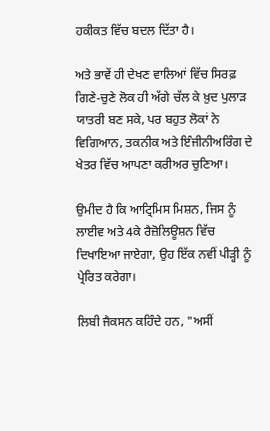ਹਕੀਕਤ ਵਿੱਚ ਬਦਲ ਦਿੱਤਾ ਹੈ।

ਅਤੇ ਭਾਵੇਂ ਹੀ ਦੇਖਣ ਵਾਲਿਆਂ ਵਿੱਚ ਸਿਰਫ਼ ਗਿਣੇ-ਚੁਣੇ ਲੋਕ ਹੀ ਅੱਗੇ ਚੱਲ ਕੇ ਖ਼ੁਦ ਪੁਲਾੜ ਯਾਤਰੀ ਬਣ ਸਕੇ, ਪਰ ਬਹੁਤ ਲੋਕਾਂ ਨੇ ਵਿਗਿਆਨ, ਤਕਨੀਕ ਅਤੇ ਇੰਜੀਨੀਅਰਿੰਗ ਦੇ ਖੇਤਰ ਵਿੱਚ ਆਪਣਾ ਕਰੀਅਰ ਚੁਣਿਆ।

ਉਮੀਦ ਹੈ ਕਿ ਆਟ੍ਰਿਮਿਸ ਮਿਸ਼ਨ, ਜਿਸ ਨੂੰ ਲਾਈਵ ਅਤੇ 4ਕੇ ਰੈਜ਼ੋਲਿਊਸ਼ਨ ਵਿੱਚ ਦਿਖਾਇਆ ਜਾਏਗਾ, ਉਹ ਇੱਕ ਨਵੀਂ ਪੀੜ੍ਹੀ ਨੂੰ ਪ੍ਰੇਰਿਤ ਕਰੇਗਾ।

ਲਿਬੀ ਜੈਕਸਨ ਕਹਿੰਦੇ ਹਨ, "ਅਸੀਂ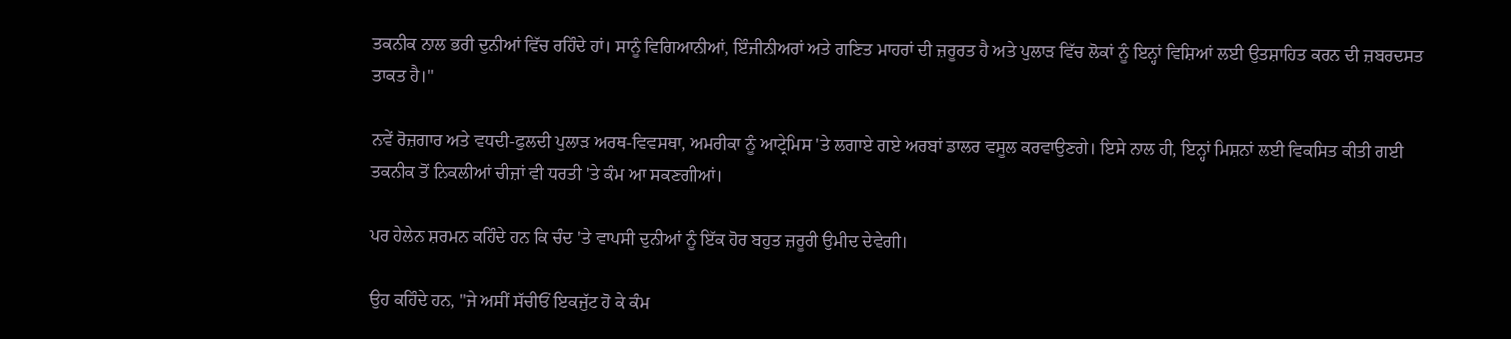ਤਕਨੀਕ ਨਾਲ ਭਰੀ ਦੁਨੀਆਂ ਵਿੱਚ ਰਹਿੰਦੇ ਹਾਂ। ਸਾਨੂੰ ਵਿਗਿਆਨੀਆਂ, ਇੰਜੀਨੀਅਰਾਂ ਅਤੇ ਗਣਿਤ ਮਾਹਰਾਂ ਦੀ ਜ਼ਰੂਰਤ ਹੈ ਅਤੇ ਪੁਲਾੜ ਵਿੱਚ ਲੋਕਾਂ ਨੂੰ ਇਨ੍ਹਾਂ ਵਿਸ਼ਿਆਂ ਲਈ ਉਤਸ਼ਾਹਿਤ ਕਰਨ ਦੀ ਜ਼ਬਰਦਸਤ ਤਾਕਤ ਹੈ।"

ਨਵੇਂ ਰੋਜ਼ਗਾਰ ਅਤੇ ਵਧਦੀ-ਫੁਲਦੀ ਪੁਲਾੜ ਅਰਥ-ਵਿਵਸਥਾ, ਅਮਰੀਕਾ ਨੂੰ ਆਟ੍ਰੇਮਿਸ 'ਤੇ ਲਗਾਏ ਗਏ ਅਰਬਾਂ ਡਾਲਰ ਵਸੂਲ ਕਰਵਾਉਣਗੇ। ਇਸੇ ਨਾਲ ਹੀ, ਇਨ੍ਹਾਂ ਮਿਸ਼ਨਾਂ ਲਈ ਵਿਕਸਿਤ ਕੀਤੀ ਗਈ ਤਕਨੀਕ ਤੋਂ ਨਿਕਲੀਆਂ ਚੀਜ਼ਾਂ ਵੀ ਧਰਤੀ 'ਤੇ ਕੰਮ ਆ ਸਕਣਗੀਆਂ।

ਪਰ ਹੇਲੇਨ ਸ਼ਰਮਨ ਕਹਿੰਦੇ ਹਨ ਕਿ ਚੰਦ 'ਤੇ ਵਾਪਸੀ ਦੁਨੀਆਂ ਨੂੰ ਇੱਕ ਹੋਰ ਬਹੁਤ ਜ਼ਰੂਰੀ ਉਮੀਦ ਦੇਵੇਗੀ।

ਉਹ ਕਹਿੰਦੇ ਹਨ, "ਜੇ ਅਸੀਂ ਸੱਚੀਓਂ ਇਕਜੁੱਟ ਹੋ ਕੇ ਕੰਮ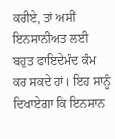ਕਰੀਏ, ਤਾਂ ਅਸੀਂ ਇਨਸਾਨੀਅਤ ਲਈ ਬਹੁਤ ਫਾਇਦੇਮੰਦ ਕੰਮ ਕਰ ਸਕਦੇ ਹਾਂ। ਇਹ ਸਾਨੂੰ ਦਿਖਾਏਗਾ ਕਿ ਇਨਸਾਨ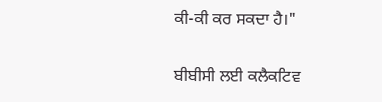ਕੀ-ਕੀ ਕਰ ਸਕਦਾ ਹੈ।"

ਬੀਬੀਸੀ ਲਈ ਕਲੈਕਟਿਵ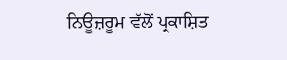ਨਿਊਜ਼ਰੂਮ ਵੱਲੋਂ ਪ੍ਰਕਾਸ਼ਿਤ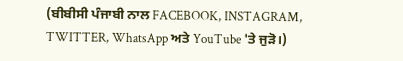(ਬੀਬੀਸੀ ਪੰਜਾਬੀ ਨਾਲ FACEBOOK, INSTAGRAM, TWITTER, WhatsApp ਅਤੇ YouTube 'ਤੇ ਜੁੜੋ।)